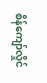စိန်ကျော်လှိုင်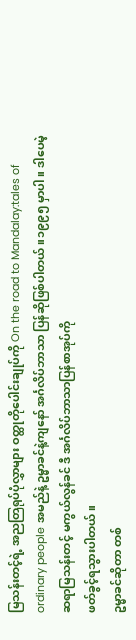မြသန်းတင့်ရဲ့ အညတြရုပ်ပုံလွှာများ ဝတ္ထုတိုပေါင်းချုပ်ကို On the road to Mandalay:tales of ordinary people အမည်နဲ့ ဥမ္မာခင်နဲ့ကျနော် အင်္ဂလိပ်ဘာသာ ပြန်ဆိုဖြစ်ပါတယ်။၁၉၉၅ မှာပါ။ ဒါပေမဲ့ ဆရာမြသန်းတင့် မကွယ်လွန်ခင် ဒီ အင်္ဂလိပ်ဘာသာပြန်စာအုပ်ကို
ဖတ်ခွင့်ရသွားပါတယ်။
ဥမ္မာခင်ဆိုတာ တစ်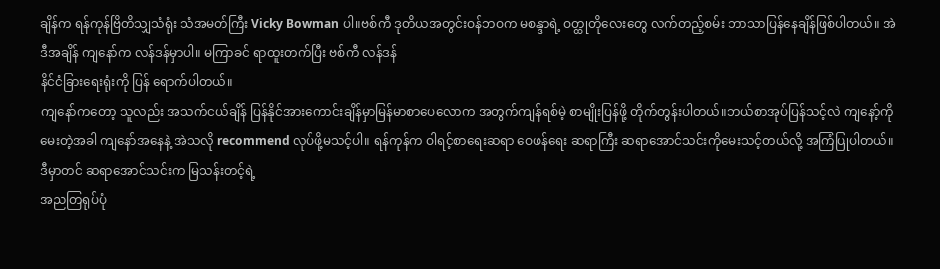ချိန်က ရန်ကုန်ဗြိတိသျှသံရုံး သံအမတ်ကြီး Vicky Bowman ပါ။ဗစ်ကီ ဒုတိယအတွင်းဝန်ဘဝက မစန္ဒာရဲ့ ဝတ္ထုတိုလေးတွေ လက်တည့်စမ်း ဘာသာပြန်နေချိန်ဖြစ်ပါတယ်။ အဲဒီအချိန် ကျနော်က လန်ဒန်မှာပါ။ မကြာခင် ရာထူးတက်ပြီး ဗစ်ကီ လန်ဒန်
နိင်ငံခြားရေးရုံးကို ပြန် ရောက်ပါတယ်။
ကျနော်ကတော့ သူလည်း အသက်ငယ်ချိန် ပြန်နိုင်အားကောင်းချိန်မှာမြန်မာစာပေလောက အတွက်ကျန်ရစ်မဲ့ စာမျိုးပြန်ဖို့ တိုက်တွန်းပါတယ်။ဘယ်စာအုပ်ပြန်သင့်လဲ ကျနော့်ကိုမေးတဲ့အခါ ကျနော်အနေနဲ့ အဲသလို recommend လုပ်ဖို့မသင့်ပါ။ ရန်ကုန်က ဝါရင့်စာရေးဆရာ ဝေဖန်ရေး ဆရာကြီး ဆရာအောင်သင်းကိုမေးသင့်တယ်လို့ အကြံပြုပါတယ်။ ဒီမှာတင် ဆရာအောင်သင်းက မြသန်းတင့်ရဲ့
အညတြရုပ်ပုံ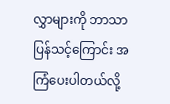လွှာများကို ဘာသာပြန်သင့်ကြောင်း အကြံပေးပါတယ်လို့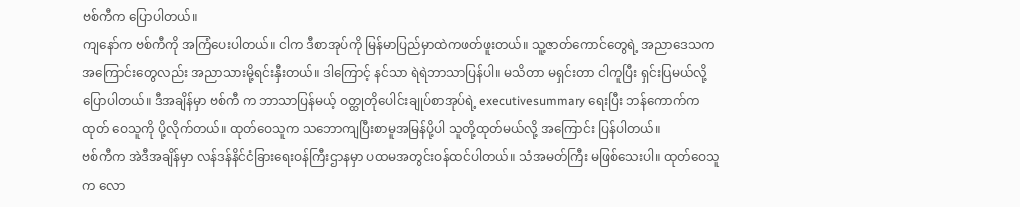ဗစ်ကီက ပြောပါတယ်။
ကျနော်က ဗစ်ကီကို အကြံပေးပါတယ်။ ငါက ဒီစာအုပ်ကို မြန်မာပြည်မှာထဲကဖတ်ဖူးတယ်။ သူ့ဇာတ်ကောင်တွေရဲ့ အညာဒေသက အကြောင်းတွေလည်း အညာသားမို့ရင်းနှီးတယ်။ ဒါကြောင့် နင်သာ ရဲရဲဘာသာပြန်ပါ။ မသိတာ မရှင်းတာ ငါကူပြီး ရှင်းပြမယ်လို့ပြောပါတယ်။ ဒီအချိန်မှာ ဗစ်ကီ က ဘာသာပြန်မယ့် ဝတ္ထုတိုပေါင်းချုပ်စာအုပ်ရဲ့ executivesummary ရေးပြီး ဘန်ကောက်က ထုတ် ဝေသူကို ပို့လိုက်တယ်။ ထုတ်ဝေသူက သဘောကျပြီးစာမူအမြန်ပို့ပါ သူတို့ထုတ်မယ်လို့ အကြောင်း ပြန်ပါတယ်။
ဗစ်ကီက အဲဒီအချိန်မှာ လန်ဒန်နိင်ငံခြားရေးဝန်ကြီးဌာနမှာ ပထမအတွင်းဝန်ထင်ပါတယ်။ သံအမတ်ကြီး မဖြစ်သေးပါ။ ထုတ်ဝေသူက လော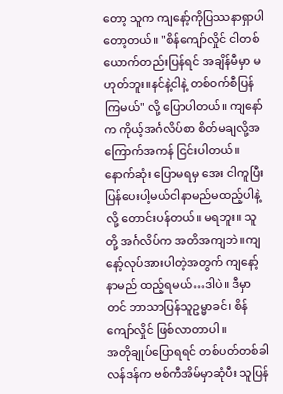တော့ သူက ကျနော့်ကိုပြဿနာရှာပါတော့တယ်။ "စိန်ကျော်လှိုင် ငါတစ်ယောက်တည်းပြန်ရင် အချိန်မီမှာ မဟုတ်ဘူး။နင်နဲ့ငါနဲ့ တစ်ဝက်စီပြန်ကြမယ်" လို့ ပြောပါတယ်။ ကျနော်က ကိုယ့်အင်္ဂလိပ်စာ စိတ်မချလို့အကြောက်အကန် ငြင်းပါတယ်။နောက်ဆုံး ပြောမရမှ အေး ငါကူပြီးပြန်ပေးပါ့မယ်ငါနာမည်မထည့်ပါနဲ့လို့ တောင်းပန်တယ်။ မရဘူး။ သူတို့ အင်္ဂလိပ်က အတိအကျဘဲ။ကျနော့်လုပ်အားပါတဲ့အတွက် ကျနော့်နာမည် ထည့်ရမယ်…ဒါပဲ။ ဒီမှာတင် ဘာသာပြန်သူဥမ္မာခင်၊ စိန်ကျော်လှိုင် ဖြစ်လာတာပါ။
အတိုချုပ်ပြောရရင် တစ်ပတ်တစ်ခါ လန်ဒန်က ဗစ်ကီအိမ်မှာဆုံပီး သူပြန်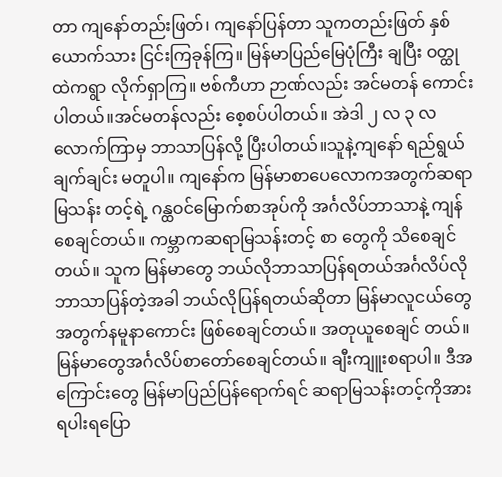တာ ကျနော်တည်းဖြတ်၊ ကျနော်ပြန်တာ သူကတည်းဖြတ် နှစ်ယောက်သား ငြင်းကြခုန်ကြ။ မြန်မာပြည်မြေပုံကြီး ချပြီး ဝတ္ထုထဲကရွာ လိုက်ရှာကြ။ ဗစ်ကီဟာ ဉာဏ်လည်း အင်မတန် ကောင်းပါတယ်။အင်မတန်လည်း စေ့စပ်ပါတယ်။ အဲဒါ ၂ လ ၃ လလောက်ကြာမှ ဘာသာပြန်လို့ ပြီးပါတယ်။သူနဲ့ကျနော် ရည်ရွယ်ချက်ချင်း မတူပါ။ ကျနော်က မြန်မာစာပေလောကအတွက်ဆရာမြသန်း တင့်ရဲ့ ဂန္ထဝင်မြောက်စာအုပ်ကို အင်္ဂလိပ်ဘာသာနဲ့ ကျန်စေချင်တယ်။ ကမ္ဘာကဆရာမြသန်းတင့် စာ တွေကို သိစေချင်တယ်။ သူက မြန်မာတွေ ဘယ်လိုဘာသာပြန်ရတယ်အင်္ဂလိပ်လို ဘာသာပြန်တဲ့အခါ ဘယ်လိုပြန်ရတယ်ဆိုတာ မြန်မာလူငယ်တွေအတွက်နမူနာကောင်း ဖြစ်စေချင်တယ်။ အတုယူစေချင် တယ်။ မြန်မာတွေအင်္ဂလိပ်စာတော်စေချင်တယ်။ ချီးကျူးစရာပါ။ ဒီအကြောင်းတွေ မြန်မာပြည်ပြန်ရောက်ရင် ဆရာမြသန်းတင့်ကိုအားရပါးရပြော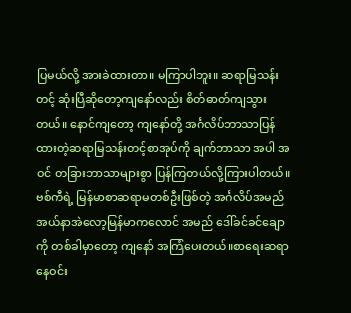ပြမယ်လို့ အားခဲထားတာ။ မကြာပါဘူး။ ဆရာမြသန်းတင့် ဆုံးပြီဆိုတော့ကျနော်လည်း စိတ်ဓာတ်ကျသွားတယ်။ နောင်ကျတော့ ကျနော်တို့ အင်္ဂလိပ်ဘာသာပြန်ထားတဲ့ဆရာမြသန်းတင့်စာအုပ်ကို ချက်ဘာသာ အပါ အဝင် တခြားဘာသာများစွာ ပြန်ကြတယ်လို့ကြားပါတယ်။
ဗစ်ကီရဲ့ မြန်မာစာဆရာမတစ်ဦးဖြစ်တဲ့ အင်္ဂလိပ်အမည် အယ်နာအဲလော့မြန်မာကလောင် အမည် ဒေါ်ခင်ခင်ချောကို တစ်ခါမှာတော့ ကျနော် အကြံပေးတယ်။စာရေးဆရာနေဝင်း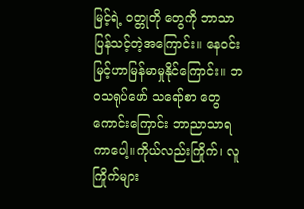မြင့်ရဲ့ ဝတ္တုတို တွေကို ဘာသာပြန်သင့်တဲ့အကြောင်း။ နေဝင်းမြင့်ဟာမြန်မာမှုနိုင်ကြောင်း။ ဘဝသရုပ်ဖော် သရော်စာ တွေကောင်းကြောင်း ဘာညာသာရကာပေါ့။ကိုယ်လည်းကြိုက်၊ လူကြိုက်များ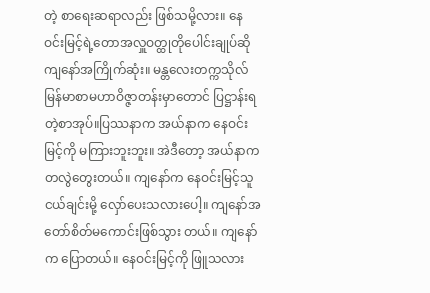တဲ့ စာရေးဆရာလည်း ဖြစ်သမို့လား။ နေဝင်းမြင့်ရဲ့တောအလှူဝတ္ထုတိုပေါင်းချုပ်ဆို ကျနော်အကြိုက်ဆုံး။ မန္တလေးတက္ကသိုလ်မြန်မာစာမဟာဝိဇ္ဇာတန်းမှာတောင် ပြဋ္ဌာန်းရတဲ့စာအုပ်။ပြဿနာက အယ်နာက နေဝင်းမြင့်ကို မကြားဘူးဘူး။ အဲဒီတော့ အယ်နာက တလွဲတွေးတယ်။ ကျနော်က နေဝင်းမြင့်သူငယ်ချင်းမို့ လှော်ပေးသလားပေါ့။ ကျနော်အတော်စိတ်မကောင်းဖြစ်သွား တယ်။ ကျနော်က ပြောတယ်။ နေဝင်းမြင့်ကို ဖြူသလား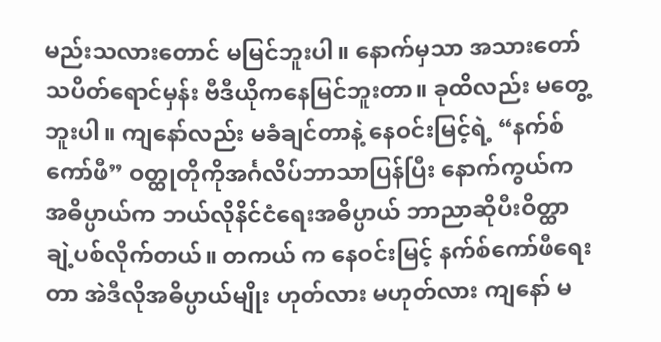မည်းသလားတောင် မမြင်ဘူးပါ။ နောက်မှသာ အသားတော် သပိတ်ရောင်မှန်း ဗီဒီယိုကနေမြင်ဘူးတာ။ ခုထိလည်း မတွေ့ဘူးပါ။ ကျနော်လည်း မခံချင်တာနဲ့ နေဝင်းမြင့်ရဲ့ “နက်စ်ကော်ဖီ” ဝတ္ထုတိုကိုအင်္ဂလိပ်ဘာသာပြန်ပြီး နောက်ကွယ်ကအဓိပ္ပာယ်က ဘယ်လိုနိင်ငံရေးအဓိပ္ပာယ် ဘာညာဆိုပီးဝိတ္ထာချဲ့ပစ်လိုက်တယ်။ တကယ် က နေဝင်းမြင့် နက်စ်ကော်ဖီရေးတာ အဲဒီလိုအဓိပ္ပာယ်မျိုး ဟုတ်လား မဟုတ်လား ကျနော် မ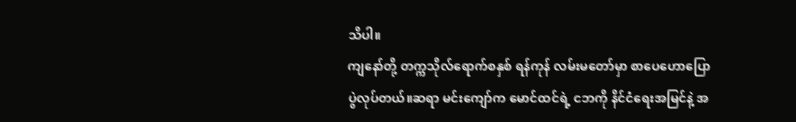သိပါ။
ကျနော်တို့ တက္ကသိုလ်ရောက်စနှစ် ရန်ကုန် လမ်းမတော်မှာ စာပေဟောပြောပွဲလုပ်တယ်။ဆရာ မင်းကျော်က မောင်ထင်ရဲ့ ငဘကို နိင်ငံရေးအမြင်နဲ့ အ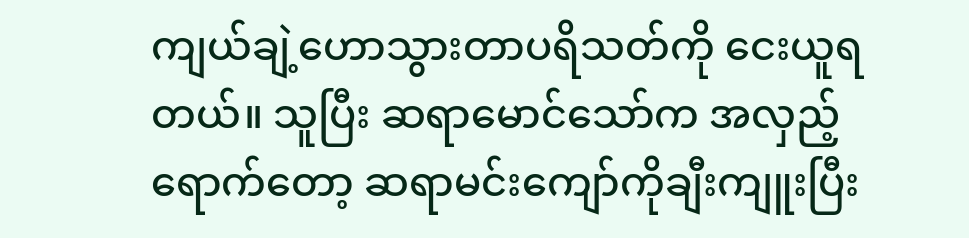ကျယ်ချဲ့ဟောသွားတာပရိသတ်ကို ငေးယူရ တယ်။ သူပြီး ဆရာမောင်သော်က အလှည့်ရောက်တော့ ဆရာမင်းကျော်ကိုချီးကျူးပြီး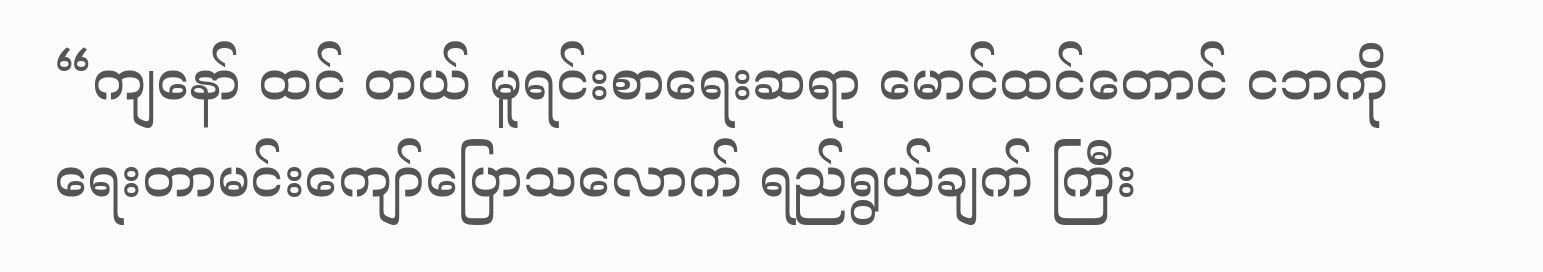“ကျနော် ထင် တယ် မူရင်းစာရေးဆရာ မောင်ထင်တောင် ငဘကို ရေးတာမင်းကျော်ပြောသလောက် ရည်ရွယ်ချက် ကြီး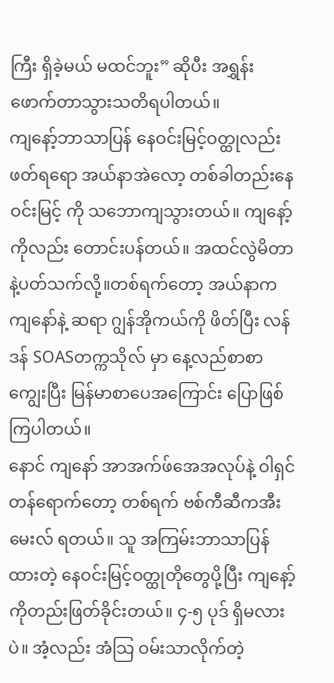ကြီး ရှိခဲ့မယ် မထင်ဘူး” ဆိုပီး အရွှန်းဖောက်တာသွားသတိရပါတယ်။
ကျနော့်ဘာသာပြန် နေဝင်းမြင့်ဝတ္ထုလည်းဖတ်ရရော အယ်နာအဲလော့ တစ်ခါတည်းနေဝင်းမြင့် ကို သဘောကျသွားတယ်။ ကျနော့်ကိုလည်း တောင်းပန်တယ်။ အထင်လွဲမိတာနဲ့ပတ်သက်လို့။တစ်ရက်တော့ အယ်နာက ကျနော်နဲ့ ဆရာ ဂျွန်အိုကယ်ကို ဖိတ်ပြီး လန်ဒန် SOASတက္ကသိုလ် မှာ နေ့လည်စာစာကျွေးပြီး မြန်မာစာပေအကြောင်း ပြောဖြစ်ကြပါတယ်။
နောင် ကျနော် အာအက်ဖ်အေအလုပ်နဲ့ ဝါရှင်တန်ရောက်တော့ တစ်ရက် ဗစ်ကီဆီကအီးမေးလ် ရတယ်။ သူ အကြမ်းဘာသာပြန်ထားတဲ့ နေဝင်းမြင့်ဝတ္ထုတိုတွေပို့ပြီး ကျနော့်ကိုတည်းဖြတ်ခိုင်းတယ်။ ၄-၅ ပုဒ် ရှိမလားပဲ။ အံ့လည်း အံသြ ဝမ်းသာလိုက်တဲ့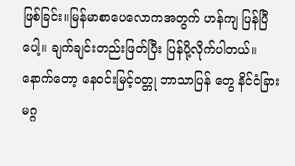ဖြစ်ခြင်း။မြန်မာစာပေလောကအတွက် ဟန်ကျ ပြန်ပြီပေါ့။ ချက်ချင်းတည်းဖြတ်ပြီး ပြန်ပို့လိုက်ပါတယ်။ နောက်တော့ နေဝင်းမြင့်ဝတ္တု ဘာသာပြန် တွေ နိင်ငံခြားမဂ္ဂ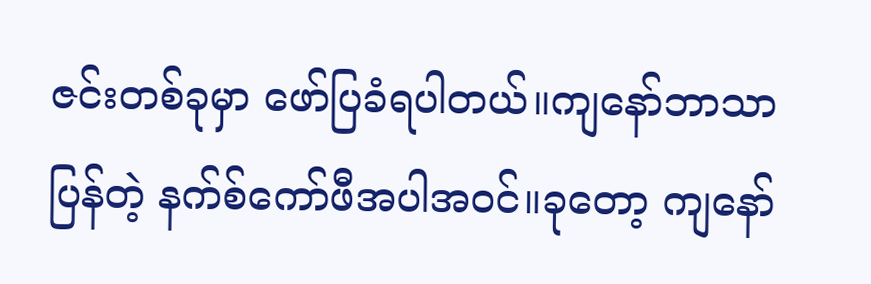ဇင်းတစ်ခုမှာ ဖော်ပြခံရပါတယ်။ကျနော်ဘာသာပြန်တဲ့ နက်စ်ကော်ဖီအပါအဝင်။ခုတော့ ကျနော်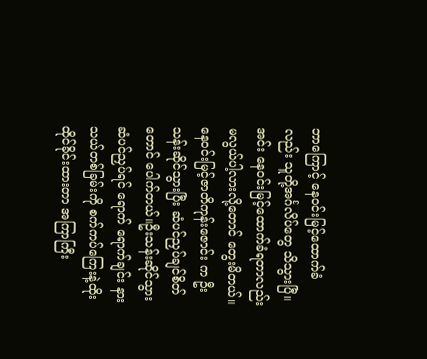ဘာကြောင့် နေဝင်းမြင့်ထောက်ခံလည်း သူတို့အင်္ဂလိပ်တွေ သိသွားပြီ။အင်း နေဝင်းမြင့်ထောက်ခံရတာလည်း မလွယ်ပါ့လားလို့တောင် တွေးမိတယ်။ နေဝင်းမြင့်ဇာတိကုန်းဇောင်း က ဦးသန်းဆိုင်သွားပြီး ဆံပင်ညှပ်ချင်စိတ်တောင် ပေါက်တယ်။ဦးသန်းဆိုင်သွားဆံပင်ညှပ်ရင် ရောက် ရောက်ချင်း နားသယ်တစ်ခြမ်းကို စက်ကပ်ကြေးနဲ့ထိုးထိုင်ခိုင်းထားတာ အကြာကြီး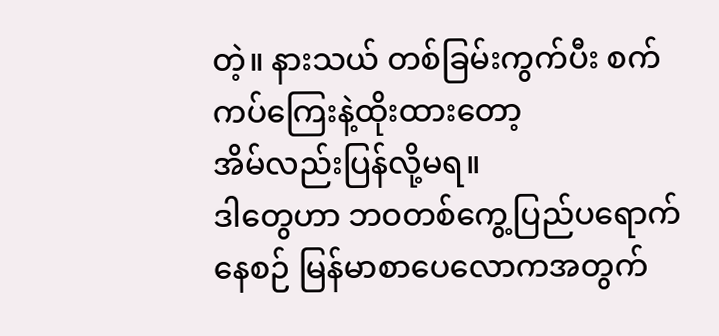တဲ့။ နားသယ် တစ်ခြမ်းကွက်ပီး စက်ကပ်ကြေးနဲ့ထိုးထားတော့
အိမ်လည်းပြန်လို့မရ။
ဒါတွေဟာ ဘဝတစ်ကွေ့ပြည်ပရောက်နေစဉ် မြန်မာစာပေလောကအတွက်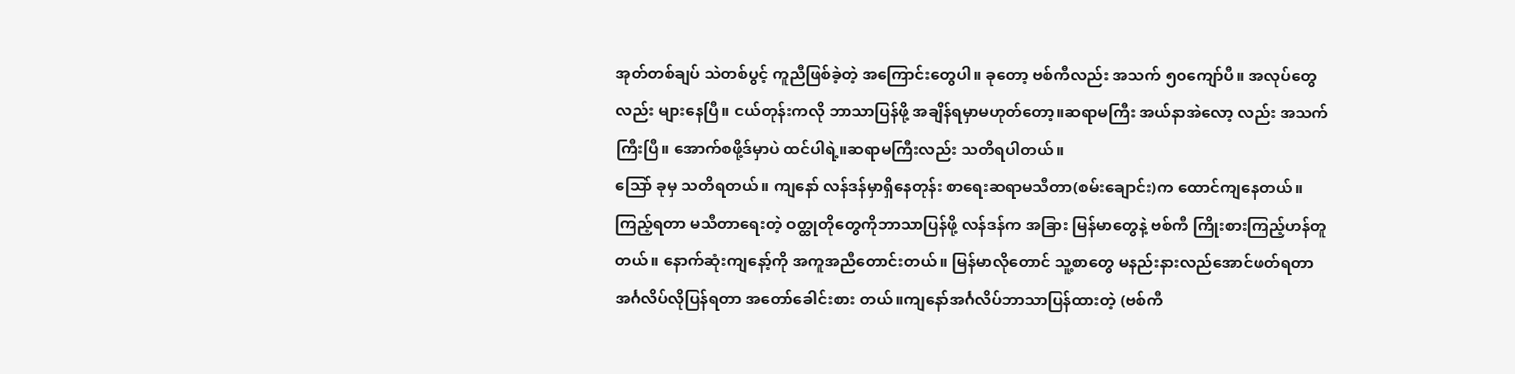အုတ်တစ်ချပ် သဲတစ်ပွင့် ကူညီဖြစ်ခဲ့တဲ့ အကြောင်းတွေပါ။ ခုတော့ ဗစ်ကီလည်း အသက် ၅၀ကျော်ပီ။ အလုပ်တွေ လည်း များနေပြီ။ ငယ်တုန်းကလို ဘာသာပြန်ဖို့ အချိန်ရမှာမဟုတ်တော့။ဆရာမကြီး အယ်နာအဲလော့ လည်း အသက်ကြီးပြီ။ အောက်စဖို့ဒ်မှာပဲ ထင်ပါရဲ့။ဆရာမကြီးလည်း သတိရပါတယ်။
သြော် ခုမှ သတိရတယ်။ ကျနော် လန်ဒန်မှာရှိနေတုန်း စာရေးဆရာမသီတာ(စမ်းချောင်း)က ထောင်ကျနေတယ်။ ကြည့်ရတာ မသီတာရေးတဲ့ ဝတ္ထုတိုတွေကိုဘာသာပြန်ဖို့ လန်ဒန်က အခြား မြန်မာတွေနဲ့ ဗစ်ကီ ကြိုးစားကြည့်ဟန်တူတယ်။ နောက်ဆုံးကျနော့်ကို အကူအညီတောင်းတယ်။ မြန်မာလိုတောင် သူ့စာတွေ မနည်းနားလည်အောင်ဖတ်ရတာ အင်္ဂလိပ်လိုပြန်ရတာ အတော်ခေါင်းစား တယ်။ကျနော်အင်္ဂလိပ်ဘာသာပြန်ထားတဲ့ (ဗစ်ကီ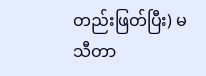တည်းဖြတ်ပြီး) မသီတာ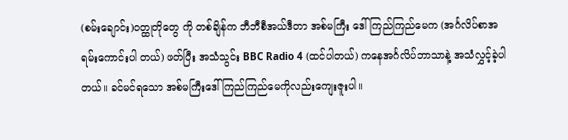(စမ်းချောင်း)ဝတ္ထုတိုတွေ ကို တစ်ချိန်က ဘီဘီစီအယ်ဒီတာ အစ်မကြီး ဒေါ်ကြည်ကြည်မေက (အင်္ဂလိပ်စာအရမ်းကောင်းပါ တယ်) ဖတ်ပြီး အသံသွင်း BBC Radio 4 (ထင်ပါတယ်) ကနေအင်္ဂလိပ်ဘာသာနဲ့ အသံလွှင့်ခဲ့ပါ တယ်။ ခင်မင်ရသော အစ်မကြီးဒေါ်ကြည်ကြည်မေကိုလည်းကျေးဇူးပါ။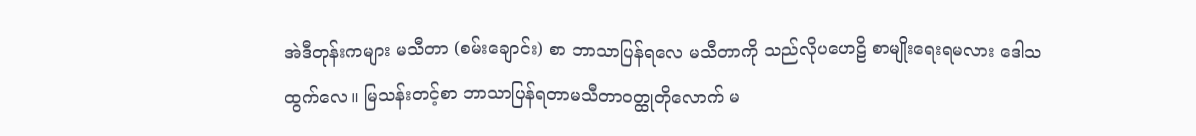အဲဒီတုန်းကများ မသီတာ (စမ်းချောင်း) စာ ဘာသာပြန်ရလေ မသီတာကို သည်လိုပဟေဠိ စာမျိုးရေးရမလား ဒေါသထွက်လေ။ မြသန်းတင့်စာ ဘာသာပြန်ရတာမသီတာဝတ္ထုတိုလောက် မ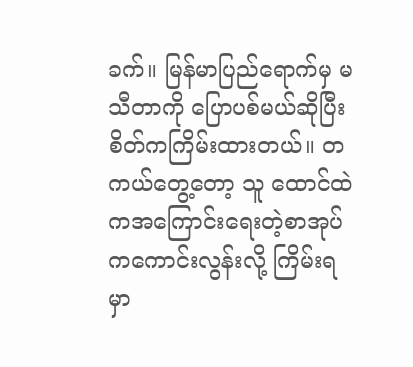ခက်။ မြန်မာပြည်ရောက်မှ မသီတာကို ပြောပစ်မယ်ဆိုပြီး စိတ်ကကြိမ်းထားတယ်။ တကယ်တွေ့တော့ သူ ထောင်ထဲကအကြောင်းရေးတဲ့စာအုပ်ကကောင်းလွန်းလို့ ကြိမ်းရမှာ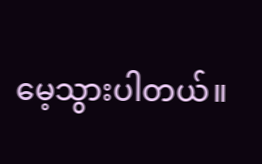မေ့သွားပါတယ်။